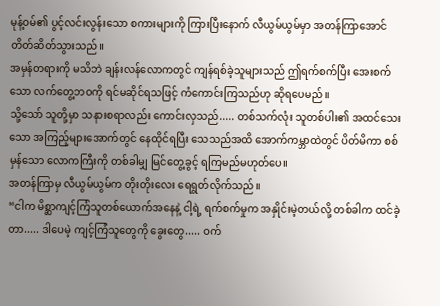မုန့်ဝမ်၏ ပွင့်လင်းလွန်းသော စကားများကို ကြားပြီးနောက် လီယွမ်ယွမ်မှာ အတန်ကြာအောင် တိတ်ဆိတ်သွားသည်။
အမှန်တရားကို မသိဘဲ ချန်းလန်လောကတွင် ကျန်ရစ်ခဲ့သူများသည် ဤရက်စက်ပြီး အေးစက်သော လက်တွေ့ဘဝကို ရင်မဆိုင်ရသဖြင့် ကံကောင်းကြသည်ဟု ဆိုရပေမည်။
သို့သော် သူတို့မှာ သနားစရာလည်း ကောင်းလှသည်..... တစ်သက်လုံး သူတစ်ပါး၏ အထင်သေးသော အကြည့်များအောက်တွင် နေထိုင်ရပြီး သေသည်အထိ အောက်ကမ္ဘာထဲတွင် ပိတ်မိကာ စစ်မှန်သော လောကကြီးကို တစ်ခါမျှ မြင်တွေ့ခွင့် ရကြမည်မဟုတ်ပေ။
အတန်ကြာမှ လီယွမ်ယွမ်က တိုးတိုးလေး ရေရွတ်လိုက်သည်။
“ငါက မိစ္ဆာကျင့်ကြံသူတစ်ယောက်အနေနဲ့ ငါ့ရဲ့ ရက်စက်မှုက အနှိုင်းမဲ့တယ်လို့ တစ်ခါက ထင်ခဲ့တာ..... ဒါပေမဲ့ ကျင့်ကြံသူတွေကို ခွေးတွေ..... ဝက်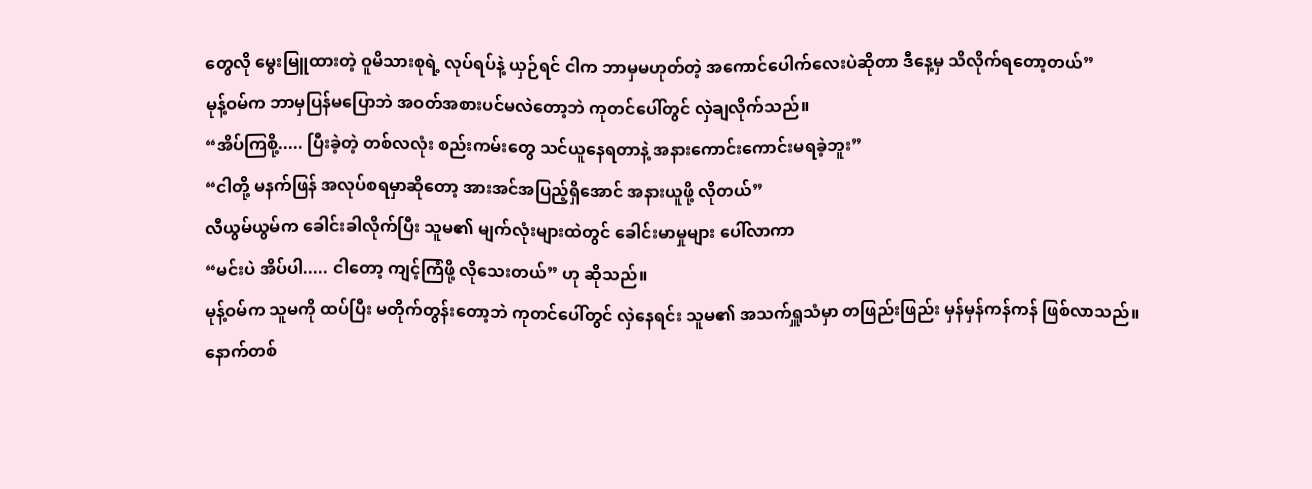တွေလို မွေးမြူထားတဲ့ ဝူမိသားစုရဲ့ လုပ်ရပ်နဲ့ ယှဉ်ရင် ငါက ဘာမှမဟုတ်တဲ့ အကောင်ပေါက်လေးပဲဆိုတာ ဒီနေ့မှ သိလိုက်ရတော့တယ်”
မုန့်ဝမ်က ဘာမှပြန်မပြောဘဲ အဝတ်အစားပင်မလဲတော့ဘဲ ကုတင်ပေါ်တွင် လှဲချလိုက်သည်။
“အိပ်ကြစို့..... ပြီးခဲ့တဲ့ တစ်လလုံး စည်းကမ်းတွေ သင်ယူနေရတာနဲ့ အနားကောင်းကောင်းမရခဲ့ဘူး”
“ငါတို့ မနက်ဖြန် အလုပ်စရမှာဆိုတော့ အားအင်အပြည့်ရှိအောင် အနားယူဖို့ လိုတယ်”
လီယွမ်ယွမ်က ခေါင်းခါလိုက်ပြီး သူမ၏ မျက်လုံးများထဲတွင် ခေါင်းမာမှုများ ပေါ်လာကာ
“မင်းပဲ အိပ်ပါ..... ငါတော့ ကျင့်ကြံဖို့ လိုသေးတယ်” ဟု ဆိုသည်။
မုန့်ဝမ်က သူမကို ထပ်ပြီး မတိုက်တွန်းတော့ဘဲ ကုတင်ပေါ်တွင် လှဲနေရင်း သူမ၏ အသက်ရှူသံမှာ တဖြည်းဖြည်း မှန်မှန်ကန်ကန် ဖြစ်လာသည်။
နောက်တစ်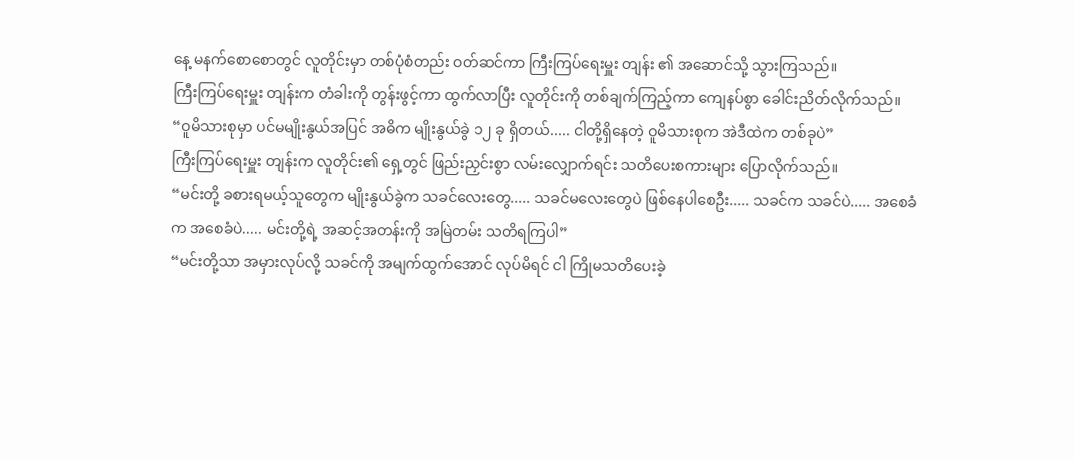နေ့ မနက်စောစောတွင် လူတိုင်းမှာ တစ်ပုံစံတည်း ဝတ်ဆင်ကာ ကြီးကြပ်ရေးမှူး တျန်း ၏ အဆောင်သို့ သွားကြသည်။
ကြီးကြပ်ရေးမှူး တျန်းက တံခါးကို တွန်းဖွင့်ကာ ထွက်လာပြီး လူတိုင်းကို တစ်ချက်ကြည့်ကာ ကျေနပ်စွာ ခေါင်းညိတ်လိုက်သည်။
“ဝူမိသားစုမှာ ပင်မမျိုးနွယ်အပြင် အဓိက မျိုးနွယ်ခွဲ ၁၂ ခု ရှိတယ်..... ငါတို့ရှိနေတဲ့ ဝူမိသားစုက အဲဒီထဲက တစ်ခုပဲ”
ကြီးကြပ်ရေးမှူး တျန်းက လူတိုင်း၏ ရှေ့တွင် ဖြည်းညှင်းစွာ လမ်းလျှောက်ရင်း သတိပေးစကားများ ပြောလိုက်သည်။
“မင်းတို့ ခစားရမယ့်သူတွေက မျိုးနွယ်ခွဲက သခင်လေးတွေ..... သခင်မလေးတွေပဲ ဖြစ်နေပါစေဦး..... သခင်က သခင်ပဲ..... အစေခံက အစေခံပဲ..... မင်းတို့ရဲ့ အဆင့်အတန်းကို အမြဲတမ်း သတိရကြပါ”
“မင်းတို့သာ အမှားလုပ်လို့ သခင်ကို အမျက်ထွက်အောင် လုပ်မိရင် ငါ ကြိုမသတိပေးခဲ့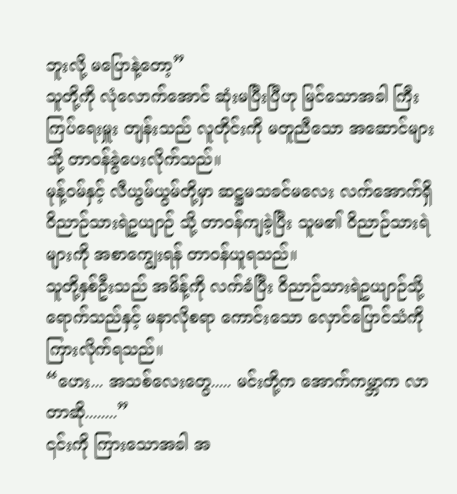ဘူးလို့ မပြောနဲ့တော့”
သူတို့ကို လုံလောက်အောင် ဆုံးမပြီးပြီဟု မြင်သောအခါ ကြီးကြပ်ရေးမှူး တျန်းသည် လူတိုင်းကို မတူညီသော အဆောင်များသို့ တာဝန်ခွဲပေးလိုက်သည်။
မုန့်ဝမ်နှင့် လီယွမ်ယွမ်တို့မှာ ဆဋ္ဌမသခင်မလေး လက်အောက်ရှိ ဝိညာဉ်သားရဲဥယျာဉ် သို့ တာဝန်ကျခဲ့ပြီး သူမ၏ ဝိညာဉ်သားရဲများကို အစာကျွေးရန် တာဝန်ယူရသည်။
သူတို့နှစ်ဦးသည် အမိန့်ကို လက်ခံပြီး ဝိညာဉ်သားရဲဥယျာဉ်သို့ ရောက်သည်နှင့် မနာလိုစရာ ကောင်းသော လှောင်ပြောင်သံကို ကြားလိုက်ရသည်။
“ဟေး... အသစ်လေးတွေ..... မင်းတို့က အောက်ကမ္ဘာက လာတာဆို........”
၎င်းကို ကြားသောအခါ အ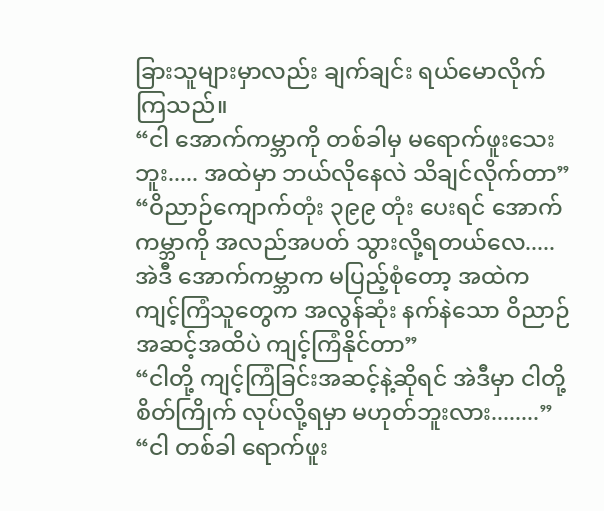ခြားသူများမှာလည်း ချက်ချင်း ရယ်မောလိုက်ကြသည်။
“ငါ အောက်ကမ္ဘာကို တစ်ခါမှ မရောက်ဖူးသေးဘူး..... အထဲမှာ ဘယ်လိုနေလဲ သိချင်လိုက်တာ”
“ဝိညာဉ်ကျောက်တုံး ၃၉၉ တုံး ပေးရင် အောက်ကမ္ဘာကို အလည်အပတ် သွားလို့ရတယ်လေ..... အဲဒီ အောက်ကမ္ဘာက မပြည့်စုံတော့ အထဲက ကျင့်ကြံသူတွေက အလွန်ဆုံး နက်နဲသော ဝိညာဉ်အဆင့်အထိပဲ ကျင့်ကြံနိုင်တာ”
“ငါတို့ ကျင့်ကြံခြင်းအဆင့်နဲ့ဆိုရင် အဲဒီမှာ ငါတို့ စိတ်ကြိုက် လုပ်လို့ရမှာ မဟုတ်ဘူးလား........”
“ငါ တစ်ခါ ရောက်ဖူး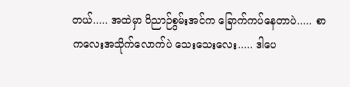တယ်..... အထဲမှာ ဝိညာဉ်စွမ်းအင်က ခြောက်ကပ်နေတာပဲ..... စာကလေးအသိုက်လောက်ပဲ သေးသေးလေး..... ဒါပေ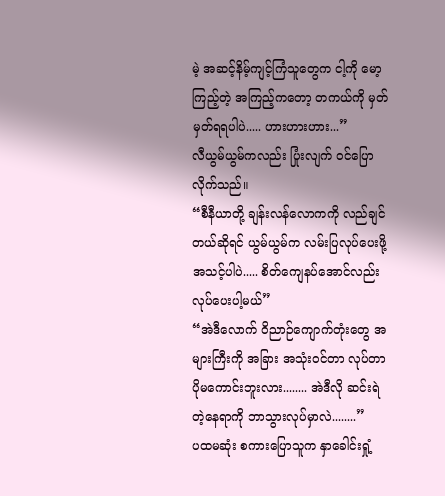မဲ့ အဆင့်နိမ့်ကျင့်ကြံသူတွေက ငါ့ကို မော့ကြည့်တဲ့ အကြည့်ကတော့ တကယ်ကို မှတ်မှတ်ရရပါပဲ..... ဟားဟားဟား...”
လီယွမ်ယွမ်ကလည်း ပြုံးလျက် ဝင်ပြောလိုက်သည်။
“စီနီယာတို့ ချန်းလန်လောကကို လည်ချင်တယ်ဆိုရင် ယွမ်ယွမ်က လမ်းပြလုပ်ပေးဖို့ အသင့်ပါပဲ..... စိတ်ကျေနပ်အောင်လည်း လုပ်ပေးပါ့မယ်”
“အဲဒီလောက် ဝိညာဉ်ကျောက်တုံးတွေ အများကြီးကို အခြား အသုံးဝင်တာ လုပ်တာ ပိုမကောင်းဘူးလား........ အဲဒီလို ဆင်းရဲတဲ့နေရာကို ဘာသွားလုပ်မှာလဲ........”
ပထမဆုံး စကားပြောသူက နှာခေါင်းရှုံ့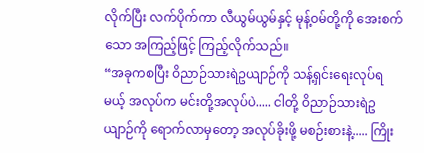လိုက်ပြီး လက်ပိုက်ကာ လီယွမ်ယွမ်နှင့် မုန့်ဝမ်တို့ကို အေးစက်သော အကြည့်ဖြင့် ကြည့်လိုက်သည်။
“အခုကစပြီး ဝိညာဉ်သားရဲဥယျာဉ်ကို သန့်ရှင်းရေးလုပ်ရမယ့် အလုပ်က မင်းတို့အလုပ်ပဲ..... ငါတို့ ဝိညာဉ်သားရဲဥယျာဉ်ကို ရောက်လာမှတော့ အလုပ်ခိုးဖို့ မစဉ်းစားနဲ့..... ကြိုး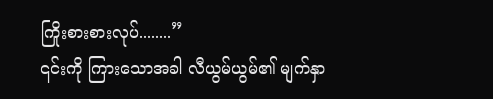ကြိုးစားစားလုပ်........”
၎င်းကို ကြားသောအခါ လီယွမ်ယွမ်၏ မျက်နှာ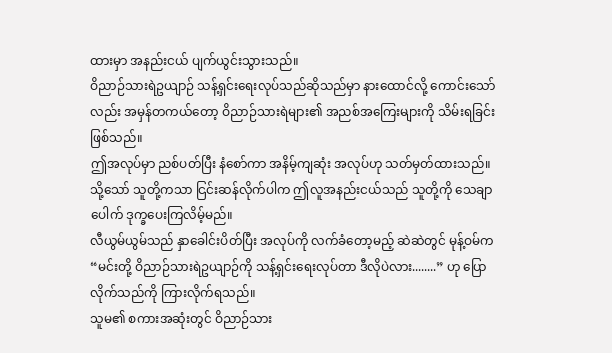ထားမှာ အနည်းငယ် ပျက်ယွင်းသွားသည်။
ဝိညာဉ်သားရဲဥယျာဉ် သန့်ရှင်းရေးလုပ်သည်ဆိုသည်မှာ နားထောင်လို့ ကောင်းသော်လည်း အမှန်တကယ်တော့ ဝိညာဉ်သားရဲများ၏ အညစ်အကြေးများကို သိမ်းရခြင်း ဖြစ်သည်။
ဤအလုပ်မှာ ညစ်ပတ်ပြီး နံစော်ကာ အနိမ့်ကျဆုံး အလုပ်ဟု သတ်မှတ်ထားသည်။
သို့သော် သူတို့ကသာ ငြင်းဆန်လိုက်ပါက ဤလူအနည်းငယ်သည် သူတို့ကို သေချာပေါက် ဒုက္ခပေးကြလိမ့်မည်။
လီယွမ်ယွမ်သည် နှာခေါင်းပိတ်ပြီး အလုပ်ကို လက်ခံတော့မည့် ဆဲဆဲတွင် မုန့်ဝမ်က
“မင်းတို့ ဝိညာဉ်သားရဲဥယျာဉ်ကို သန့်ရှင်းရေးလုပ်တာ ဒီလိုပဲလား........” ဟု ပြောလိုက်သည်ကို ကြားလိုက်ရသည်။
သူမ၏ စကားအဆုံးတွင် ဝိညာဉ်သား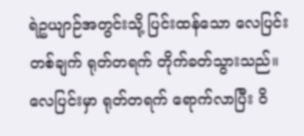ရဲဥယျာဉ်အတွင်းသို့ ပြင်းထန်သော လေပြင်းတစ်ချက် ရုတ်တရက် တိုက်ခတ်သွားသည်။
လေပြင်းမှာ ရုတ်တရက် ရောက်လာပြီး ဝိ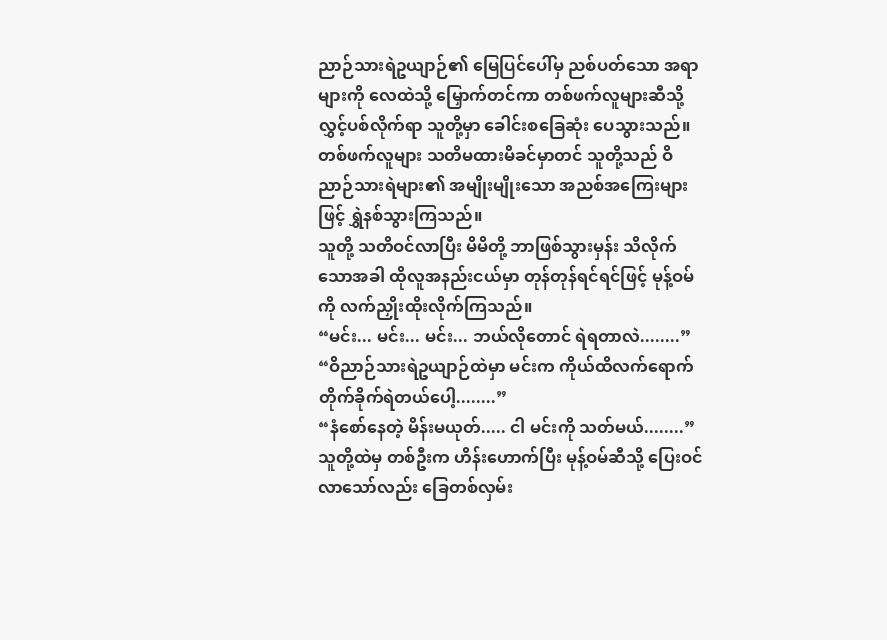ညာဉ်သားရဲဥယျာဉ်၏ မြေပြင်ပေါ်မှ ညစ်ပတ်သော အရာများကို လေထဲသို့ မြှောက်တင်ကာ တစ်ဖက်လူများဆီသို့ လွှင့်ပစ်လိုက်ရာ သူတို့မှာ ခေါင်းစခြေဆုံး ပေသွားသည်။
တစ်ဖက်လူများ သတိမထားမိခင်မှာတင် သူတို့သည် ဝိညာဉ်သားရဲများ၏ အမျိုးမျိုးသော အညစ်အကြေးများဖြင့် ရွှဲနစ်သွားကြသည်။
သူတို့ သတိဝင်လာပြီး မိမိတို့ ဘာဖြစ်သွားမှန်း သိလိုက်သောအခါ ထိုလူအနည်းငယ်မှာ တုန်တုန်ရင်ရင်ဖြင့် မုန့်ဝမ်ကို လက်ညှိုးထိုးလိုက်ကြသည်။
“မင်း... မင်း... မင်း... ဘယ်လိုတောင် ရဲရတာလဲ........”
“ဝိညာဉ်သားရဲဥယျာဉ်ထဲမှာ မင်းက ကိုယ်ထိလက်ရောက် တိုက်ခိုက်ရဲတယ်ပေါ့........”
“နံစော်နေတဲ့ မိန်းမယုတ်..... ငါ မင်းကို သတ်မယ်........”
သူတို့ထဲမှ တစ်ဦးက ဟိန်းဟောက်ပြီး မုန့်ဝမ်ဆီသို့ ပြေးဝင်လာသော်လည်း ခြေတစ်လှမ်း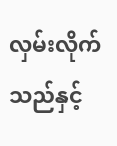လှမ်းလိုက်သည်နှင့်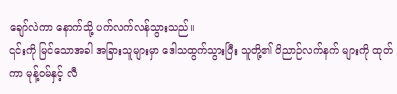ချော်လဲကာ နောက်သို့ ပက်လက်လန်သွားသည်။
၎င်းကို မြင်သောအခါ အခြားသူများမှာ ဒေါသထွက်သွားပြီး သူတို့၏ ဝိညာဉ်လက်နက် များကို ထုတ်ကာ မုန့်ဝမ်နှင့် လီ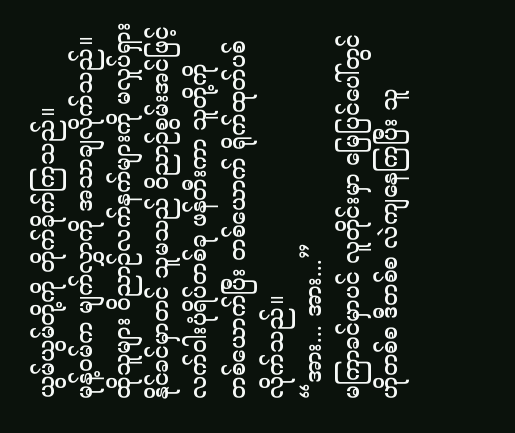ယွမ်ယွမ်တို့ကို တိုက်ခိုက်ကြသည်။
မုန့်ဝမ်က မျက်လွှာကို အသာချလိုက်သည်။ ထိုသူများ ဝိညာဉ်လက်နက်များကို မလှုပ်ရှားနိုင်ခင်မှာတင် သူမသည် ဝိညာဉ်စွမ်းအင်ဖြင့် လက်ဝါးပုံရိပ်တစ်ခု ဖန်တီးကာ သူတို့ကို တစ်ယောက်ပြီး တစ်ယောက် ရိုက်ထုတ်ပစ်လိုက်သည်။
“အား... အား...”
မကြာခင်မှာပင် လူတိုင်းမှာ မြေပြင်ပေါ်တွင် ဟိုတစ်စ ဒီတစ်စ လဲကျနေကြပြီး သူ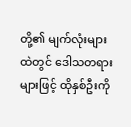တို့၏ မျက်လုံးများထဲတွင် ဒေါသတရားများဖြင့် ထိုနှစ်ဦးကို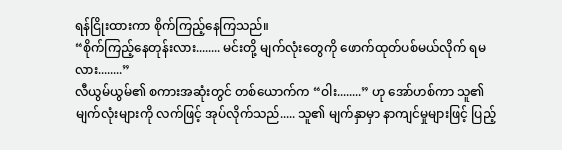ရန်ငြိုးထားကာ စိုက်ကြည့်နေကြသည်။
“စိုက်ကြည့်နေတုန်းလား........ မင်းတို့ မျက်လုံးတွေကို ဖောက်ထုတ်ပစ်မယ်လိုက် ရမလား........”
လီယွမ်ယွမ်၏ စကားအဆုံးတွင် တစ်ယောက်က “ဝါး........” ဟု အော်ဟစ်ကာ သူ၏ မျက်လုံးများကို လက်ဖြင့် အုပ်လိုက်သည်..... သူ၏ မျက်နှာမှာ နာကျင်မှုများဖြင့် ပြည့်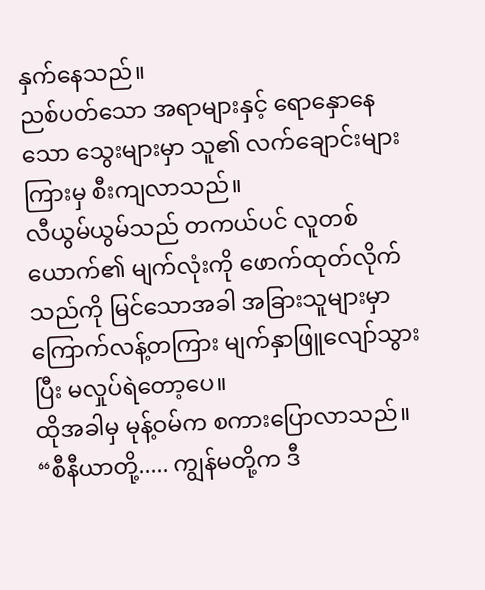နှက်နေသည်။
ညစ်ပတ်သော အရာများနှင့် ရောနှောနေသော သွေးများမှာ သူ၏ လက်ချောင်းများကြားမှ စီးကျလာသည်။
လီယွမ်ယွမ်သည် တကယ်ပင် လူတစ်ယောက်၏ မျက်လုံးကို ဖောက်ထုတ်လိုက်သည်ကို မြင်သောအခါ အခြားသူများမှာ ကြောက်လန့်တကြား မျက်နှာဖြူလျော်သွားပြီး မလှုပ်ရဲတော့ပေ။
ထိုအခါမှ မုန့်ဝမ်က စကားပြောလာသည်။ “စီနီယာတို့..... ကျွန်မတို့က ဒီ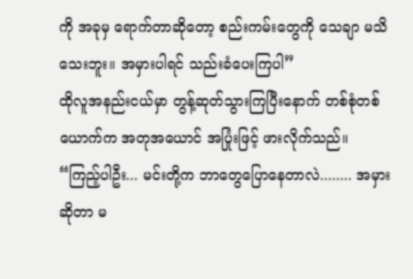ကို အခုမှ ရောက်တာဆိုတော့ စည်းကမ်းတွေကို သေချာ မသိသေးဘူး။ အမှားပါရင် သည်းခံပေးကြပါ”
ထိုလူအနည်းငယ်မှာ တွန့်ဆုတ်သွားကြပြီးနောက် တစ်စုံတစ်ယောက်က အတုအယောင် အပြုံးဖြင့် ဖားလိုက်သည်။
“ကြည့်ပါဦး... မင်းတို့က ဘာတွေပြောနေတာလဲ........ အမှားဆိုတာ မ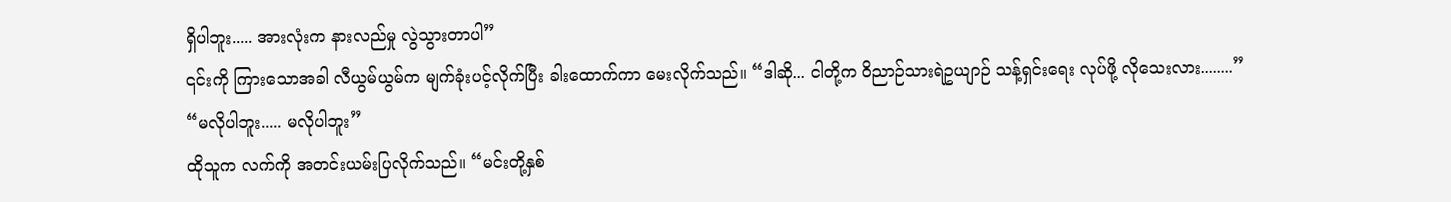ရှိပါဘူး..... အားလုံးက နားလည်မှု လွဲသွားတာပါ”
၎င်းကို ကြားသောအခါ လီယွမ်ယွမ်က မျက်ခုံးပင့်လိုက်ပြီး ခါးထောက်ကာ မေးလိုက်သည်။ “ဒါဆို... ငါတို့က ဝိညာဉ်သားရဲဥယျာဉ် သန့်ရှင်းရေး လုပ်ဖို့ လိုသေးလား........”
“မလိုပါဘူး..... မလိုပါဘူး”
ထိုသူက လက်ကို အတင်းယမ်းပြလိုက်သည်။ “မင်းတို့နှစ်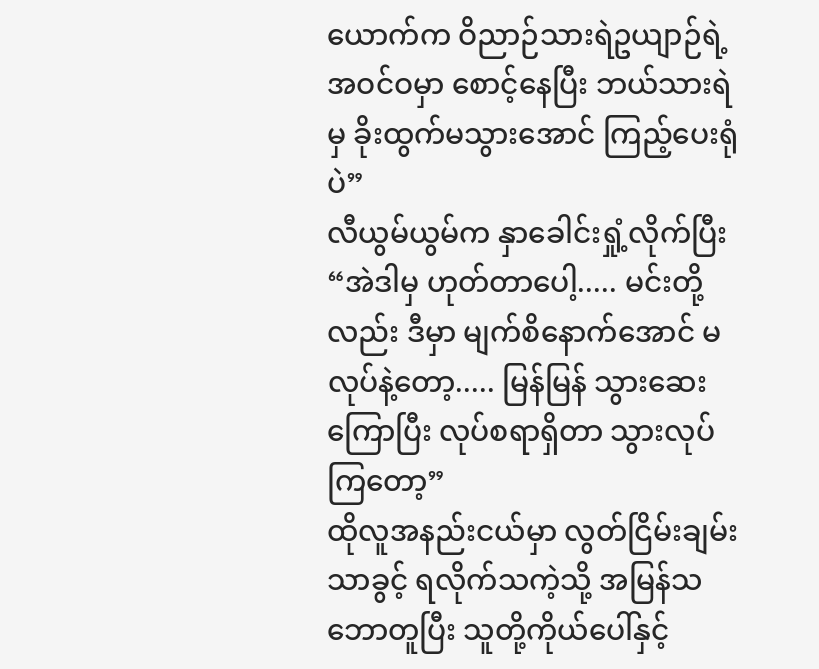ယောက်က ဝိညာဉ်သားရဲဥယျာဉ်ရဲ့ အဝင်ဝမှာ စောင့်နေပြီး ဘယ်သားရဲမှ ခိုးထွက်မသွားအောင် ကြည့်ပေးရုံပဲ”
လီယွမ်ယွမ်က နှာခေါင်းရှုံ့လိုက်ပြီး “အဲဒါမှ ဟုတ်တာပေါ့..... မင်းတို့လည်း ဒီမှာ မျက်စိနောက်အောင် မလုပ်နဲ့တော့..... မြန်မြန် သွားဆေးကြောပြီး လုပ်စရာရှိတာ သွားလုပ်ကြတော့”
ထိုလူအနည်းငယ်မှာ လွတ်ငြိမ်းချမ်းသာခွင့် ရလိုက်သကဲ့သို့ အမြန်သဘောတူပြီး သူတို့ကိုယ်ပေါ်နှင့်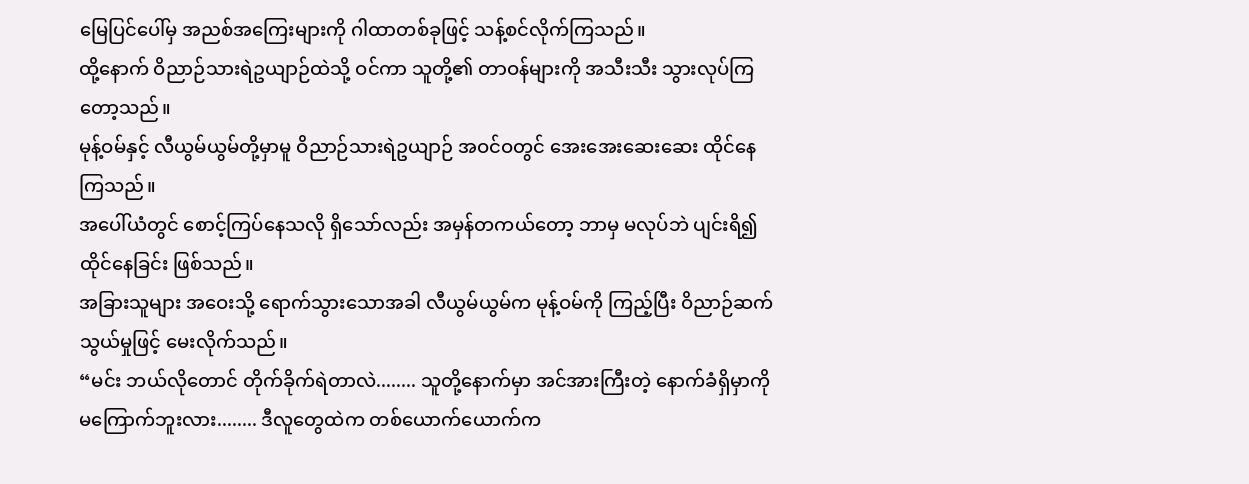မြေပြင်ပေါ်မှ အညစ်အကြေးများကို ဂါထာတစ်ခုဖြင့် သန့်စင်လိုက်ကြသည်။
ထို့နောက် ဝိညာဉ်သားရဲဥယျာဉ်ထဲသို့ ဝင်ကာ သူတို့၏ တာဝန်များကို အသီးသီး သွားလုပ်ကြတော့သည်။
မုန့်ဝမ်နှင့် လီယွမ်ယွမ်တို့မှာမူ ဝိညာဉ်သားရဲဥယျာဉ် အဝင်ဝတွင် အေးအေးဆေးဆေး ထိုင်နေကြသည်။
အပေါ်ယံတွင် စောင့်ကြပ်နေသလို ရှိသော်လည်း အမှန်တကယ်တော့ ဘာမှ မလုပ်ဘဲ ပျင်းရိ၍ထိုင်နေခြင်း ဖြစ်သည်။
အခြားသူများ အဝေးသို့ ရောက်သွားသောအခါ လီယွမ်ယွမ်က မုန့်ဝမ်ကို ကြည့်ပြီး ဝိညာဉ်ဆက်သွယ်မှုဖြင့် မေးလိုက်သည်။
“မင်း ဘယ်လိုတောင် တိုက်ခိုက်ရဲတာလဲ........ သူတို့နောက်မှာ အင်အားကြီးတဲ့ နောက်ခံရှိမှာကို မကြောက်ဘူးလား........ ဒီလူတွေထဲက တစ်ယောက်ယောက်က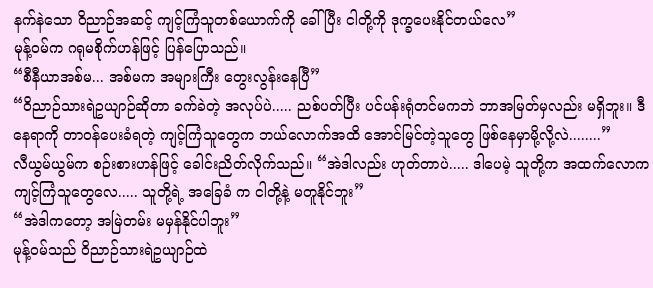နက်နဲသော ဝိညာဉ်အဆင့် ကျင့်ကြံသူတစ်ယောက်ကို ခေါ်ပြီး ငါတို့ကို ဒုက္ခပေးနိုင်တယ်လေ”
မုန့်ဝမ်က ဂရုမစိုက်ဟန်ဖြင့် ပြန်ပြောသည်။
“စီနီယာအစ်မ... အစ်မက အများကြီး တွေးလွန်းနေပြီ”
“ဝိညာဉ်သားရဲဥယျာဉ်ဆိုတာ ခက်ခဲတဲ့ အလုပ်ပဲ..... ညစ်ပတ်ပြီး ပင်ပန်းရုံတင်မကဘဲ ဘာအမြတ်မှလည်း မရှိဘူး။ ဒီနေရာကို တာဝန်ပေးခံရတဲ့ ကျင့်ကြံသူတွေက ဘယ်လောက်အထိ အောင်မြင်တဲ့သူတွေ ဖြစ်နေမှာမို့လို့လဲ........”
လီယွမ်ယွမ်က စဉ်းစားဟန်ဖြင့် ခေါင်းညိတ်လိုက်သည်။ “အဲဒါလည်း ဟုတ်တာပဲ..... ဒါပေမဲ့ သူတို့က အထက်လောက ကျင့်ကြံသူတွေလေ..... သူတို့ရဲ့ အခြေခံ က ငါတို့နဲ့ မတူနိုင်ဘူး”
“အဲဒါကတော့ အမြဲတမ်း မမှန်နိုင်ပါဘူး”
မုန့်ဝမ်သည် ဝိညာဉ်သားရဲဥယျာဉ်ထဲ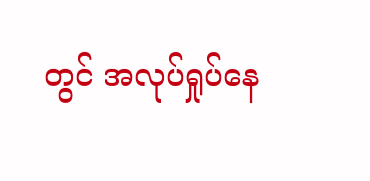တွင် အလုပ်ရှုပ်နေ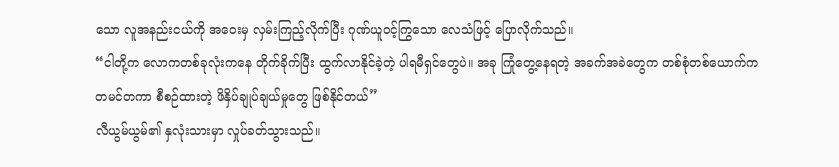သော လူအနည်းငယ်ကို အဝေးမှ လှမ်းကြည့်လိုက်ပြီး ဂုဏ်ယူဝင့်ကြွသော လေသံဖြင့် ပြောလိုက်သည်။
“ငါတို့က လောကတစ်ခုလုံးကနေ တိုက်ခိုက်ပြီး ထွက်လာနိုင်ခဲ့တဲ့ ပါရမီရှင်တွေပဲ။ အခု ကြုံတွေ့နေရတဲ့ အခက်အခဲတွေက တစ်စုံတစ်ယောက်က တမင်တကာ စီစဉ်ထားတဲ့ ဖိနှိပ်ချုပ်ချယ်မှုတွေ ဖြစ်နိုင်တယ်”
လီယွမ်ယွမ်၏ နှလုံးသားမှာ လှုပ်ခတ်သွားသည်။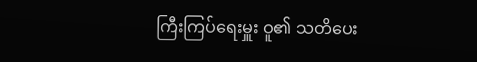ကြီးကြပ်ရေးမှူး ဝူ၏ သတိပေး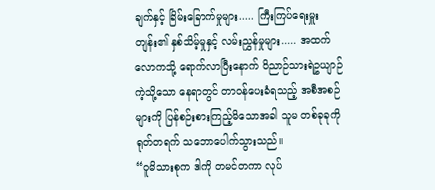ချက်နှင့် ခြိမ်းခြောက်မှုများ..... ကြီးကြပ်ရေးမှူး တျန်း၏ နှစ်သိမ့်မှုနှင့် လမ်းညွှန်မှုများ..... အထက်လောကသို့ ရောက်လာပြီးနောက် ဝိညာဉ်သားရဲဥယျာဉ်ကဲ့သို့သော နေရာတွင် တာဝန်ပေးခံရသည့် အစီအစဉ်များကို ပြန်စဉ်းစားကြည့်မိသောအခါ သူမ တစ်ခုခုကို ရုတ်တရက် သဘောပေါက်သွားသည်။
“ဝူမိသားစုက ဒါကို တမင်တကာ လုပ်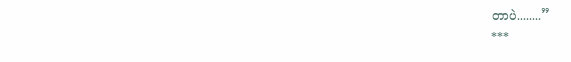တာပဲ........”
***